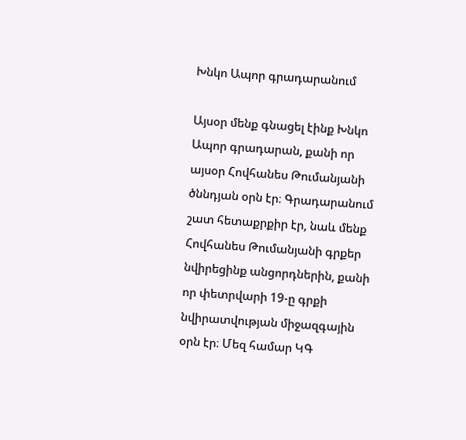Խնկո Ապոր գրադարանում

Այսօր մենք գնացել էինք Խնկո Ապոր գրադարան, քանի որ այսօր Հովհանես Թումանյանի ծննդյան օրն էր։ Գրադարանում շատ հետաքրքիր էր, նաև մենք Հովհանես Թումանյանի գրքեր նվիրեցինք անցորդներին, քանի որ փետրվարի 19-ը գրքի նվիրատվության միջազգային օրն էր։ Մեզ համար ԿԳ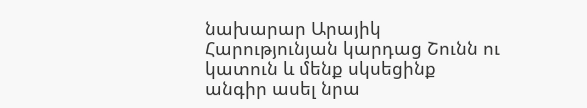նախարար Արայիկ Հարությունյան կարդաց Շունն ու կատուն և մենք սկսեցինք անգիր ասել նրա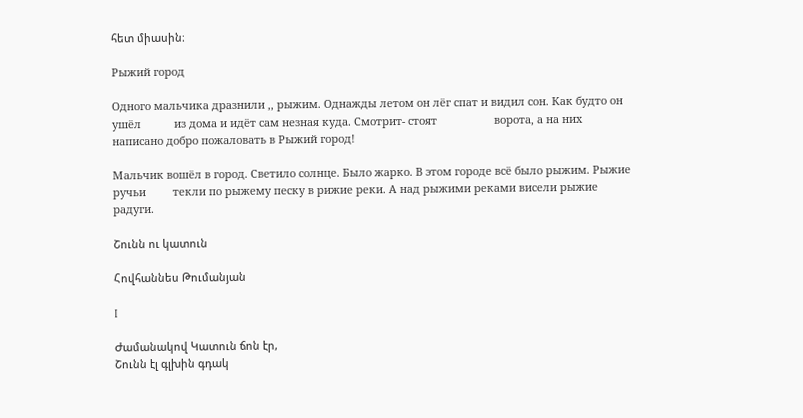հետ միասին։

Рыжий город

Одного мальчика дразнили ,, рыжим. Однажды летом он лёг спат и видил сон. Как будто он ушёл           из дома и идёт сам незная куда. Смотрит- стоят                   ворота, а на них написано добро пожаловать в Рыжий город!

Мальчик вошёл в город. Светило солнце. Было жарко. В этом городе всё было рыжим. Рыжие ручьи         текли по рыжему песку в рижие реки. А над рыжими реками висели рыжие радуги.

Շունն ու կատուն

Հովհաննես Թումանյան

I

Ժամանակով Կատուն ճոն էր,
Շունն էլ գլխին գդակ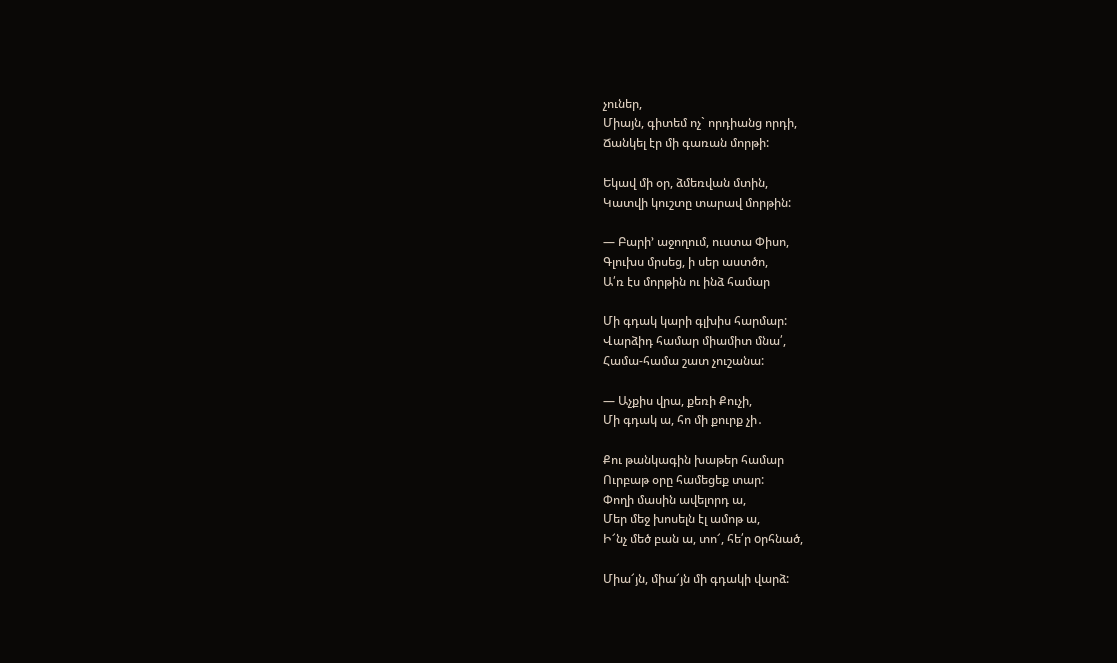չուներ,
Միայն, գիտեմ ոչ` որդիանց որդի,
Ճանկել էր մի գառան մորթի:

Եկավ մի օր, ձմեռվան մտին,
Կատվի կուշտը տարավ մորթին:

— Բարի’ աջողում, ուստա Փիսո,
Գլուխս մրսեց, ի սեր աստծո,
Ա՛ռ էս մորթին ու ինձ համար

Մի գդակ կարի գլխիս հարմար:
Վարձիդ համար միամիտ մնա՛,
Համա-համա շատ չուշանա:

— Աչքիս վրա, քեռի Քուչի,
Մի գդակ ա, հո մի քուրք չի․

Քու թանկագին խաթեր համար
Ուրբաթ օրը համեցեք տար:
Փողի մասին ավելորդ ա,
Մեր մեջ խոսելն էլ ամոթ ա,
Ի՜նչ մեծ բան ա, տո՜, հե՛ր oրհնած,

Միա՜յն, միա՜յն մի գդակի վարձ: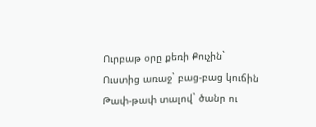Ուրբաթ օրը քեռի Քուչին`
Ուստից առաջ` բաց-բաց կուճին
Թափ-թափ տալով` ծանր ու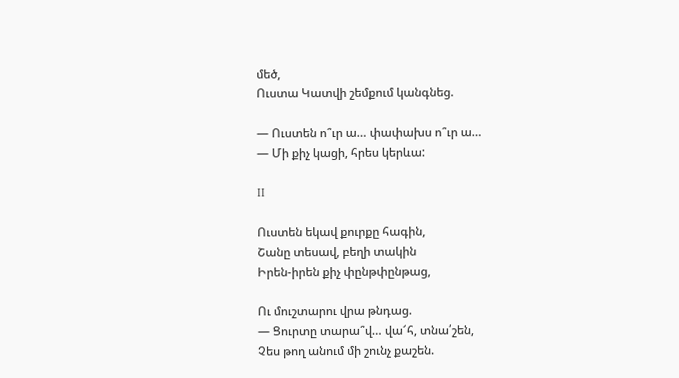մեծ,
Ուստա Կատվի շեմքում կանգնեց.

— Ուստեն ո՞ւր ա… փափախս ո՞ւր ա…
— Մի քիչ կացի, հրես կերևա:

II

Ուստեն եկավ քուրքը հագին,
Շանը տեսավ, բեղի տակին
Իրեն-իրեն քիչ փընթփընթաց,

Ու մուշտարու վրա թնդաց.
— Ցուրտը տարա՞վ… վա՜հ, տնա՛շեն,
Չես թող անում մի շունչ քաշեն.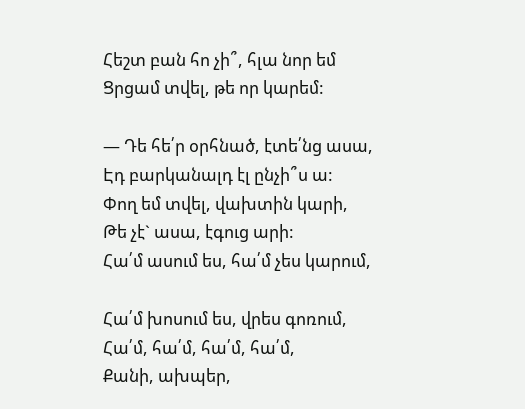Հեշտ բան հո չի՞, հլա նոր եմ
Ցրցամ տվել, թե որ կարեմ:

— Դե հե՛ր օրհնած, էտե՛նց ասա,
Էդ բարկանալդ էլ ընչի՞ս ա:
Փող եմ տվել, վախտին կարի,
Թե չէ` ասա, էգուց արի:
Հա՛մ ասում ես, հա՛մ չես կարում,

Հա՛մ խոսում ես, վրես գոռում,
Հա՛մ, հա՛մ, հա՛մ, հա՛մ,
Քանի, ախպեր,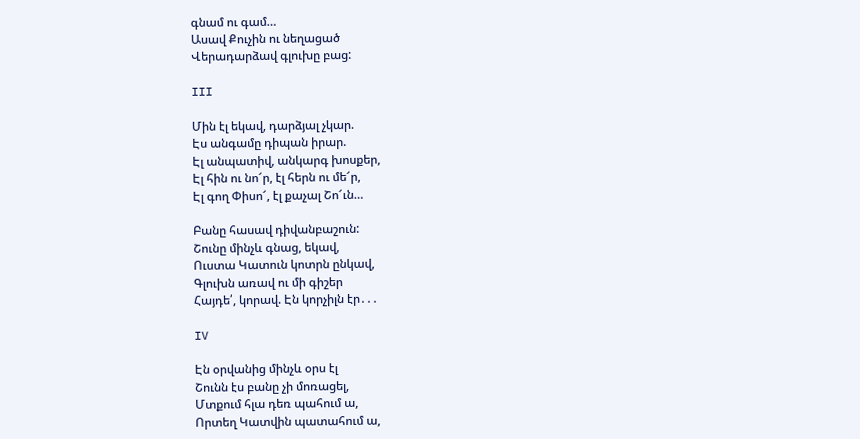գնամ ու գամ…
Ասավ Քուչին ու նեղացած
Վերադարձավ գլուխը բաց:

III

Մին էլ եկավ, դարձյալ չկար.
Էս անգամը դիպան իրար.
Էլ անպատիվ, անկարգ խոսքեր,
Էլ հին ու նո՜ր, էլ հերն ու մե՜ր,
Էլ գող Փիսո՜, էլ քաչալ Շո՜ւն…

Բանը հասավ դիվանբաշուն:
Շունը մինչև գնաց, եկավ,
Ուստա Կատուն կոտրն ընկավ,
Գլուխն առավ ու մի գիշեր
Հայդե՛, կորավ. Էն կորչիլն էր․․․

IV

Էն օրվանից մինչև օրս էլ
Շունն էս բանը չի մոռացել,
Մտքում հլա դեռ պահում ա,
Որտեղ Կատվին պատահում ա,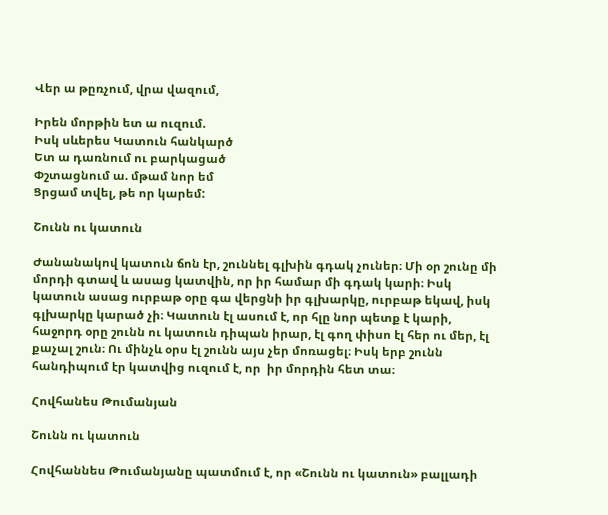Վեր ա թըռչում, վրա վազում,

Իրեն մորթին ետ ա ուզում.
Իսկ սևերես Կատուն հանկարծ
Ետ ա դառնում ու բարկացած
Փշտացնում ա. մթամ նոր եմ
Ցրցամ տվել, թե որ կարեմ:

Շունն ու կատուն

Ժանանակով կատուն ճոն էր, շուննել գլխին գդակ չուներ։ Մի օր շունը մի մորդի գտավ և ասաց կատվին, որ իր համար մի գդակ կարի։ Իսկ կատուն ասաց ուրբաթ օրը գա վերցնի իր գլխարկը, ուրբաթ եկավ, իսկ գլխարկը կարած չի։ Կատուն էլ ասում է, որ հլը նոր պետք է կարի, հաջորդ օրը շունն ու կատուն դիպան իրար, էլ գող փիսո էլ հեր ու մեր, էլ քաչալ շուն։ Ու մինչև օրս էլ շունն այս չեր մոռացել։ Իսկ երբ շունն հանդիպում էր կատվից ուզում է, որ  իր մորդին հետ տա։

Հովհանես Թումանյան

Շունն ու կատուն

Հովհաննես Թումանյանը պատմում է, որ «Շունն ու կատուն» բալլադի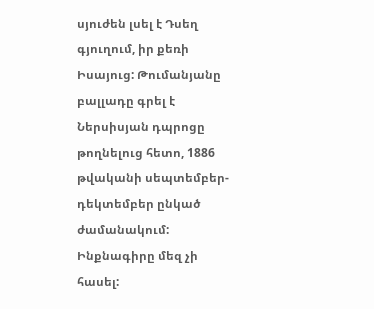սյուժեն լսել է Դսեղ գյուղում, իր քեռի Իսայուց: Թումանյանը բալլադը գրել է Ներսիսյան դպրոցը թողնելուց հետո, 1886 թվականի սեպտեմբեր-դեկտեմբեր ընկած ժամանակում: Ինքնագիրը մեզ չի հասել: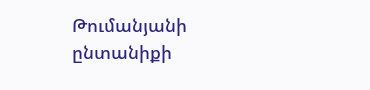Թումանյանի ընտանիքի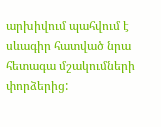արխիվում պահվում է սևագիր հատված նրա հետագա մշակումների փորձերից: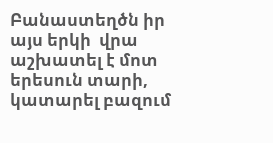Բանաստեղծն իր այս երկի  վրա աշխատել է մոտ երեսուն տարի, կատարել բազում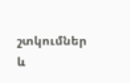շտկումներ և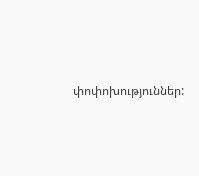փոփոխություններ: